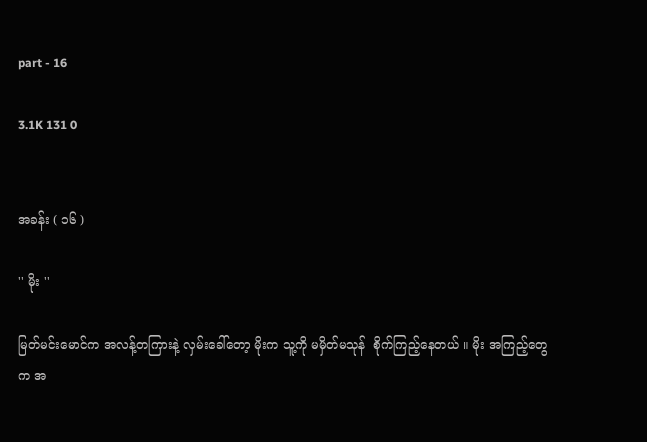part - 16

3.1K 131 0


အခန်း ( ၁၆ )

'' မိုး ''

မြတ်မင်းမောင်က အလန့်တကြားနဲ့ လှမ်းခေါ်တော့ မိုးက သူ့ကို မမှိတ်မသုန်  စိုက်ကြည့်နေတယ် ။ မိုး အကြည့်တွေက အ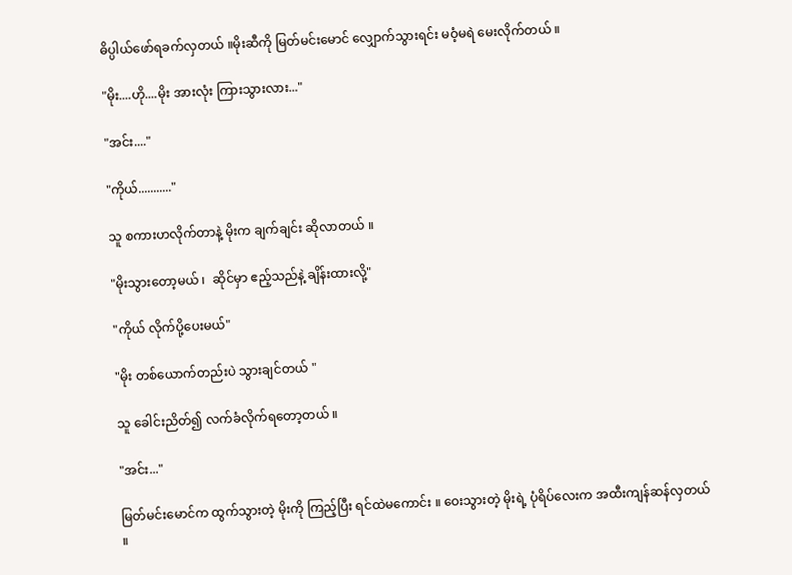ဓိပ္ပါယ်ဖော်ရခက်လှတယ် ။မိုးဆီကို မြတ်မင်းမောင် လျှောက်သွားရင်း မဝံ့မရဲ မေးလိုက်တယ် ။

"မိုး....ဟို....မိုး အားလုံး ကြားသွားလား..."

"အင်း...."

"ကိုယ်..........."

သူ စကားဟလိုက်တာနဲ့ မိုးက ချက်ချင်း ဆိုလာတယ် ။

"မိုးသွားတော့မယ် ၊  ဆိုင်မှာ ဧည့်သည်နဲ့ ချိန်းထားလို့"

"ကိုယ် လိုက်ပို့ပေးမယ်"

"မိုး တစ်ယောက်တည်းပဲ သွားချင်တယ် "

သူ ခေါင်းညိတ်၍ လက်ခံလိုက်ရတော့တယ် ။

"အင်း..."

မြတ်မင်းမောင်က ထွက်သွားတဲ့ မိုးကို ကြည့်ပြီး ရင်ထဲမကောင်း ။ ဝေးသွားတဲ့ မိုးရဲ့ ပုံရိပ်လေးက အထီးကျန်ဆန်လှတယ် ။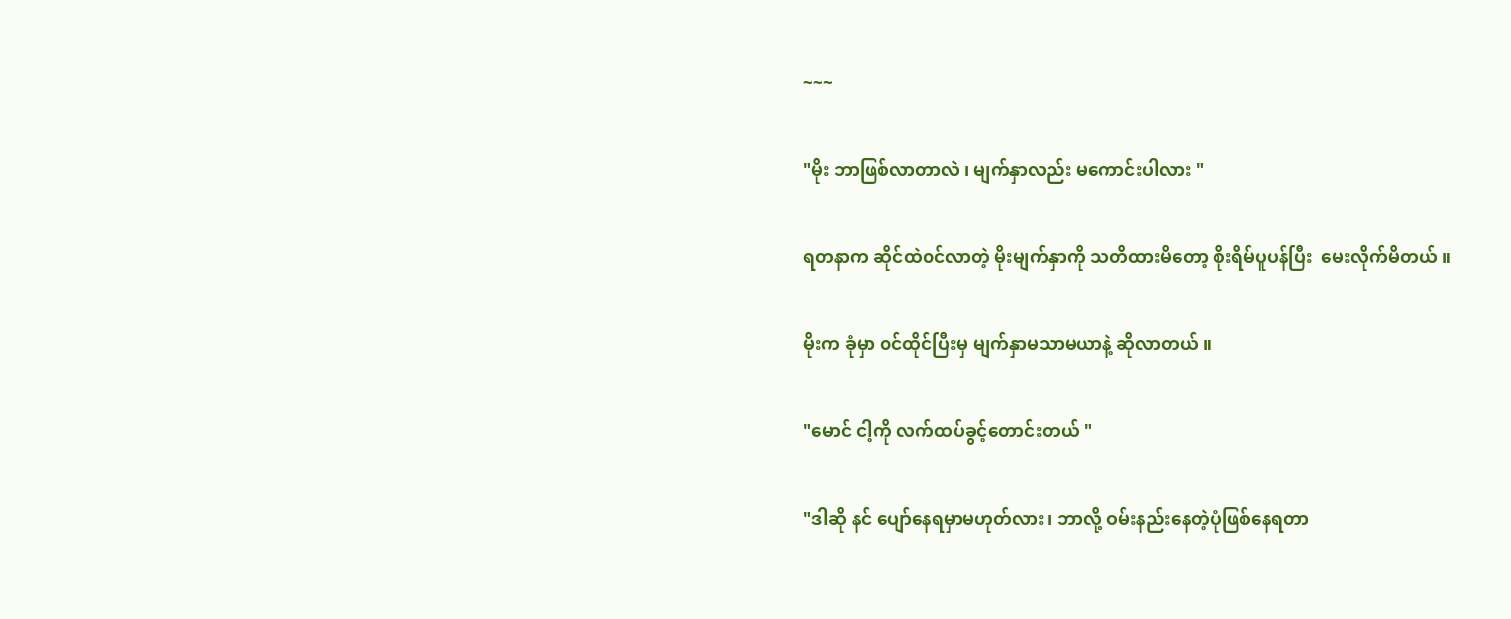~~~

"မိုး ဘာဖြစ်လာတာလဲ ၊ မျက်နှာလည်း မကောင်းပါလား "

ရတနာက ဆိုင်ထဲ၀င်လာတဲ့ မိုးမျက်နှာကို သတိထားမိတော့ စိုးရိမ်ပူပန်ပြီး  မေးလိုက်မိတယ် ။

မိုးက ခုံမှာ ၀င်ထိုင်ပြီးမှ မျက်နှာမသာမယာနဲ့ ဆိုလာတယ် ။

"မောင် ငါ့ကို လက်ထပ်ခွင့်တောင်းတယ် "

"ဒါဆို နင် ပျော်နေရမှာမဟုတ်လား၊ ဘာလို့ ဝမ်းနည်းနေတဲ့ပုံဖြစ်နေရတာ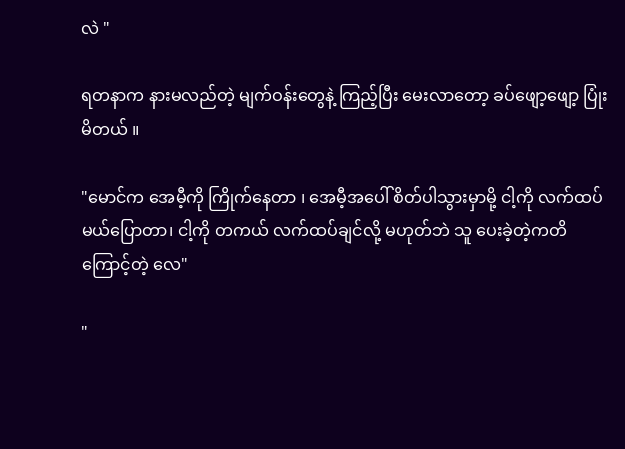လဲ "

ရတနာက နားမလည်တဲ့ မျက်ဝန်းတွေနဲ့ ကြည့်ပြီး မေးလာတော့ ခပ်ဖျော့ဖျော့ ပြုံးမိတယ် ။

"မောင်က အေမီ့ကို ကြိုက်နေတာ ၊ အေမီ့အပေါ် စိတ်ပါသွားမှာမို့ ငါ့ကို လက်ထပ်မယ်ပြောတာ၊ ငါ့ကို တကယ် လက်ထပ်ချင်လို့ မဟုတ်ဘဲ သူ ပေးခဲ့တဲ့ကတိကြောင့်တဲ့ လေ"

"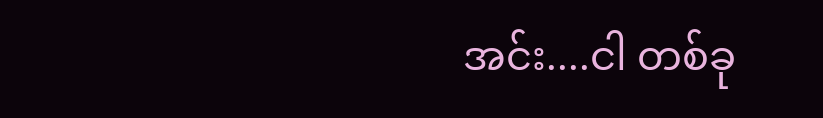အင်း....ငါ တစ်ခု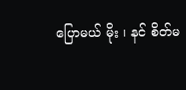ပြောမယ် မိုး ၊ နင် စိတ်မ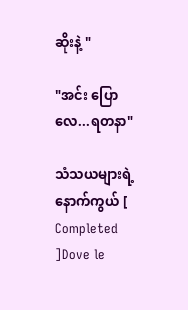ဆိုးနဲ့ "

"အင်း ပြောလေ...ရတနာ"

သံသယများရဲ့ နောက်ကွယ် [ Completed ]Dove le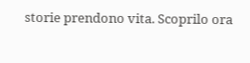storie prendono vita. Scoprilo ora